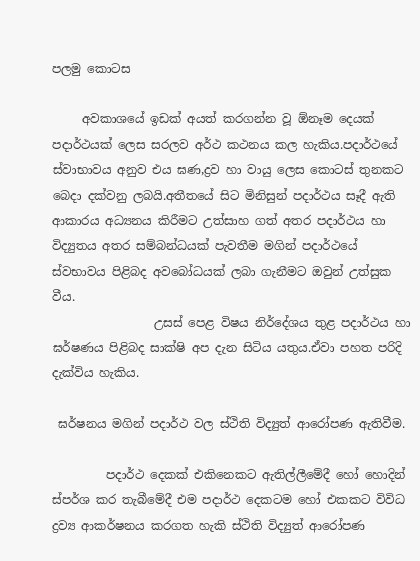පලමු කොටස

     අවකාශයේ ඉඩක් අයත් කරගන්න වූ ඕනෑම දෙයක් පදාර්ථයක් ලෙස සරලව අර්ථ කථනය කල හැකිය.පදාර්ථයේ ස්වාභාවය අනුව එය ඝණ,ද්‍රව හා වායු ලෙස කොටස් තුනකට බෙදා දක්වනු ලබයි.අතීතයේ සිට මිනිසුන් පදාර්ථය සෑදී ඇති ආකාරය අධ්‍යනය කිරීමට උත්සාහ ගත් අතර පදාර්ථය හා විද්‍යුතය අතර සම්බන්ධයක් පැවතීම මගින් පදාර්ථයේ ස්වභාවය පිළිබද අවබෝධයක් ලබා ගැනීමට ඔවුන් උත්සුක වීය.
                 උසස් පෙළ විෂය නිර්දේශය තුළ පදාර්ථය හා ඝර්ෂණය පිළිබද සාක්ෂි අප දැන සිටිය යතුය.ඒවා පහත පරිදි දැක්විය හැකිය.

 ඝර්ෂනය මගින් පදාර්ථ වල ස්ථිති විද්‍යුත් ආරෝපණ ඇතිවීම.

         පදාර්ථ දෙකක් එකිනෙකට ඇතිල්ලීමේදී හෝ හොදින් ස්පර්ශ කර තැබීමේදී එම පදාර්ථ දෙකටම හෝ එකකට විවිධ ද්‍රව්‍ය ආකර්ෂනය කරගත හැකි ස්ථිති විද්‍යුත් ආරෝපණ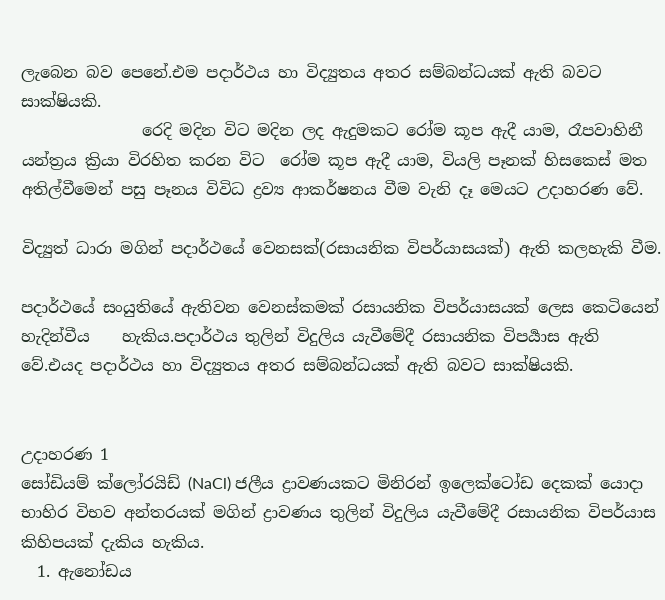ලැබෙන බව පෙනේ.එම පදාර්ථය හා විද්‍යුතය අතර සම්බන්ධයක් ඇති බවට සාක්ෂියකි.
               රෙදි මදින විට මදින ලද ඇදුමකට රෝම කූප ඇදී යාම, රෑපවාහිනී යන්ත්‍රය ක්‍රියා විරහිත කරන විට  රෝම කූප ඇදී යාම, වියලි පෑනක් හිසකෙස් මත අතිල්වීමෙන් පසු පෑනය විවිධ ද්‍රව්‍ය ආකර්ෂනය වීම වැනි දෑ මෙයට උදාහරණ වේ.

විද්‍යුත් ධාරා මගින් පදාර්ථයේ වෙනසක්(රසායනික විපර්යාසයක්) ඇති කලහැකි වීම.

පදාර්ථයේ සංයුතියේ ඇතිවන වෙනස්කමක් රසායනික විපර්යාසයක් ලෙස කෙටියෙන් හැදින්වීය    හැකිය.පදාර්ථය තුලින් විදුලිය යැවීමේදී රසායනික විපර්‍යාස ඇති වේ.එයද පදාර්ථය හා විද්‍යුතය අතර සම්බන්ධයක් ඇති බවට සාක්ෂියකි.


උදාහරණ 1
සෝඩියම් ක්ලෝරයිඩ් (NaCl) ජලීය ද්‍රාවණයකට මිනිරන් ඉලෙක්ටෝඩ දෙකක් යොදා භාහිර විභව අන්තරයක් මගින් ද්‍රාවණය තුලින් විදුලිය යැවීමේදී රසායනික විපර්යාස කිහිපයක් දැකිය හැකිය.
  1. ඇනෝඩය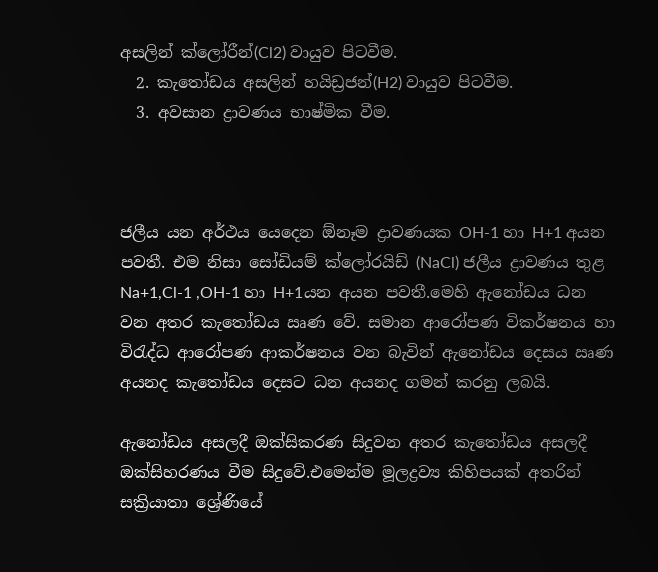අසලින් ක්ලෝරීන්(Cl2) වායුව පිටවීම.
  2. කැතෝඩය අසලින් හයිඩ්‍රජන්(H2) වායුව පිටවීම.
  3. අවසාන ද්‍රාවණය භාෂ්මික වීම.



ජලීය යන අර්ථය යෙදෙන ඕනෑම ද්‍රාවණයක OH-1 හා H+1 අයන පවතී. එම නිසා සෝඩියම් ක්ලෝරයිඩ් (NaCl) ජලීය ද්‍රාවණය තුළ  Na+1,Cl-1 ,OH-1 හා H+1යන අයන පවතී.මෙහි ඇනෝඩය ධන වන අතර කැතෝඩය ඍණ වේ. සමාන ආරෝපණ විකර්ෂනය හා විරැද්ධ ආරෝපණ ආකර්ෂනය වන බැවින් ඇනෝඩය දෙසය ඍණ අයනද කැතෝඩය දෙසට ධන අයනද ගමන් කරනු ලබයි.

ඇනෝඩය අසලදී ඔක්සිකරණ සිදුවන අතර කැතෝඩය අසලදී ඔක්සිහරණය වීම සිදුවේ.එමෙන්ම මූලද්‍රව්‍ය කිහිපයක් අතරින් සක්‍රියාතා ශ්‍රේණියේ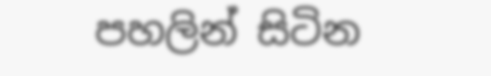පහලින් සිටින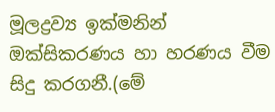මූලද්‍රව්‍ය ඉක්මනින් ඔක්සිකරණය හා හරණය වීම සිදු කරගනී.(මේ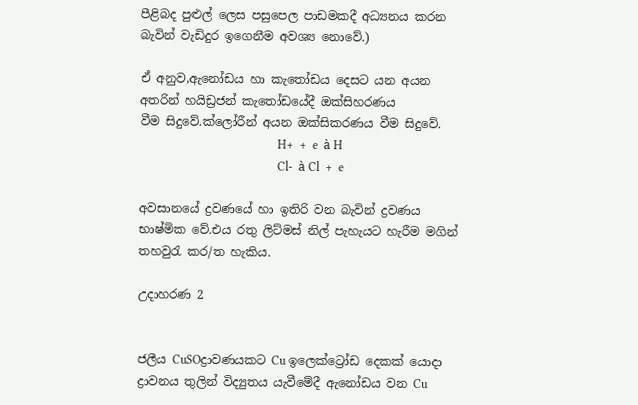පීළිබද පුළුල් ලෙස පසුපෙල පාඩමකදී අධ්‍යනය කරන බැවින් වැඩිදුර ඉගෙනීම අවශ්‍ය නොවේ.)

ඒ අනුව,ඇනෝඩය හා කැතෝඩය දෙසට යන අයන අතරින් හයිඩ්‍රජන් කැතෝඩයේදී ඔක්සිහරණය වීම ‍සිදුවේ.ක්ලෝරීන් අයන ඔක්සිකරණය වීම සිදුවේ.
                                              H+  +  e  à H
                                              Cl-  à Cl  +  e

අවසානයේ ද්‍රවණයේ හා ඉතිරි වන බැවින් ද්‍රවණය භාෂ්මික වේ.එය රතු ලිට්මස් නිල් පැහැයට හැරීම මගින් තහවුරැ කර/ත හැකිය.

උදාහරණ 2


ජලීය CuSOද්‍රාවණයකට Cu ඉලෙක්ට්‍රෝඩ දෙකක් යොදා ද්‍රාවනය තුලින් විද්‍යුතය යැවීමේදී ඇනෝඩය වන Cu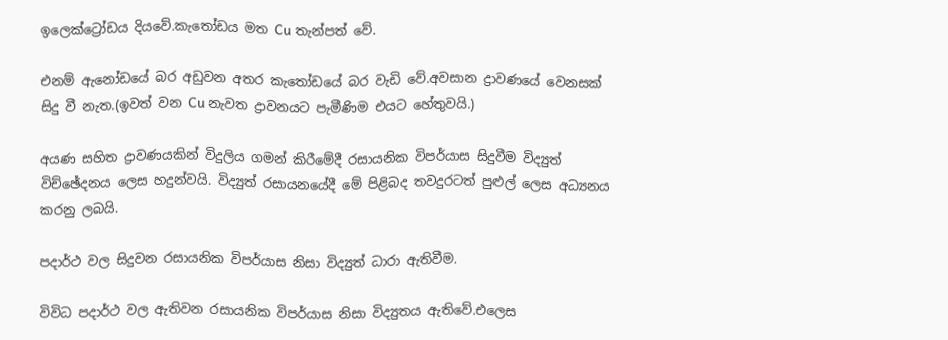ඉලෙක්ට්‍රෝඩය දියවේ.කැතෝඩය මත Cu තැන්පත් වේ.

එනම් ඇනෝඩයේ බර අඩුවන අතර කැතෝඩයේ බර වැඩි වේ.අවසාන ද්‍රාවණයේ වෙනසක් සිදු වී නැත.(ඉවත් වන Cu නැවත ද්‍රාවනයට පැමීණිම එයට හේතුවයි.)

අයණ සහිත ද්‍රාවණයකින් විදුලිය ගමන් කිරීමේදී රසායනික විපර්යාස සිදුවීම විද්‍යුත් විච්ඡේදනය ලෙස හදුන්වයි. විද්‍යුත් රසායනයේදී මේ පිළිබද තවදුරටත් පුළුල් ලෙස අධ්‍යනය කරනු ලබයි.

පදාර්ථ වල සිදුවන රසායනික විපර්යාස නිසා විද්‍යුත් ධාරා ඇතිවීම.

විවිධ පදාර්ථ වල ඇතිවන රසායනික විපර්යාස නිසා විද්‍යුතය ඇතිවේ.එලෙස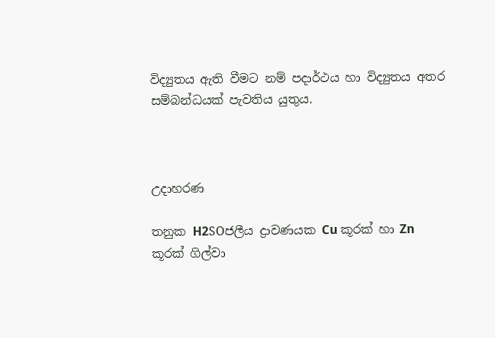විද්‍යුතය ඇති වීමට නම් පදාර්ථය හා විද්‍යුතය අතර සම්බන්ධයක් පැවතිය යුතුය.



උදාහරණ

තනුක H2SOජලීය ද්‍රාවණයක Cu කූරක් හා Zn කූරක් ගිල්වා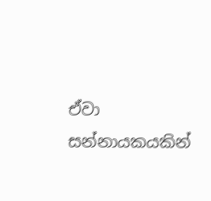ඒවා සන්නායකයකින්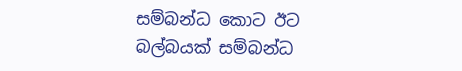සම්බන්ධ කොට ඊට බල්බයක් සම්බන්ධ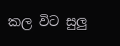කල විට සුලු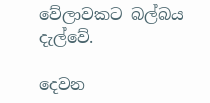වේලාවකට බල්බය දැල්වේ.

දෙවන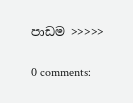පාඩම >>>>>

0 comments: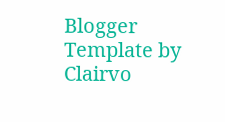Blogger Template by Clairvo